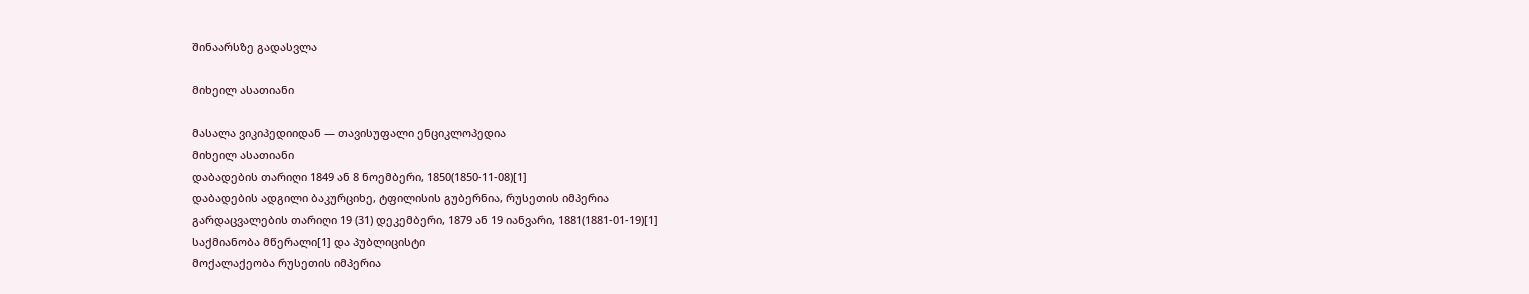შინაარსზე გადასვლა

მიხეილ ასათიანი

მასალა ვიკიპედიიდან — თავისუფალი ენციკლოპედია
მიხეილ ასათიანი
დაბადების თარიღი 1849 ან 8 ნოემბერი, 1850(1850-11-08)[1]
დაბადების ადგილი ბაკურციხე, ტფილისის გუბერნია, რუსეთის იმპერია
გარდაცვალების თარიღი 19 (31) დეკემბერი, 1879 ან 19 იანვარი, 1881(1881-01-19)[1]
საქმიანობა მწერალი[1] და პუბლიცისტი
მოქალაქეობა რუსეთის იმპერია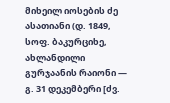მიხეილ იოსების ძე ასათიანი (დ. 1849, სოფ. ბაკურციხე, ახლანდილი გურჯაანის რაიონი ― გ. 31 დეკემბერი [ძვ.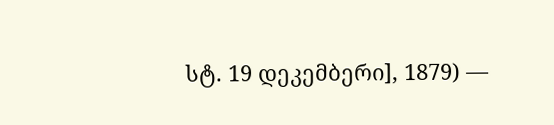სტ. 19 დეკემბერი], 1879) —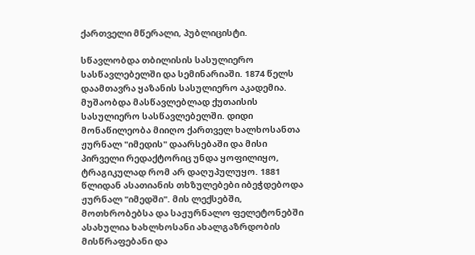ქართველი მწერალი, პუბლიცისტი.

სწავლობდა თბილისის სასულიერო სასწავლებელში და სემინარიაში. 1874 წელს დაამთავრა ყაზანის სასულიერო აკადემია. მუშაობდა მასწავლებლად ქუთაისის სასულიერო სასწავლებელში. დიდი მონაწილეობა მიიღო ქართველ ხალხოსანთა ჟურნალ "იმედის" დაარსებაში და მისი პირველი რედაქტორიც უნდა ყოფილიყო, ტრაგიკულად რომ არ დაღუპულუყო. 1881 წლიდან ასათიანის თხზულებები იბეჭდებოდა ჟურნალ "იმედში". მის ლექსებში, მოთხრობებსა და საჟურნალო ფელეტონებში ასახულია ხახლხოსანი ახალგაზრდობის მისწრაფებანი და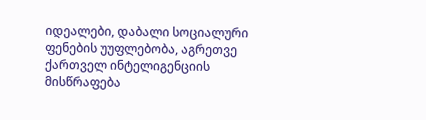იდეალები, დაბალი სოციალური ფენების უუფლებობა, აგრეთვე ქართველ ინტელიგენციის მისწრაფება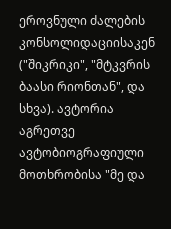ეროვნული ძალების კონსოლიდაციისაკენ ("შიკრიკი", "მტკვრის ბაასი რიონთან", და სხვა). ავტორია აგრეთვე ავტობიოგრაფიული მოთხრობისა "მე და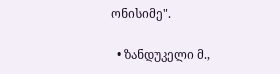ონისიმე".

  • ზანდუკელი მ.,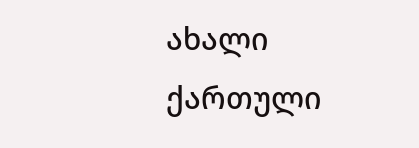ახალი ქართული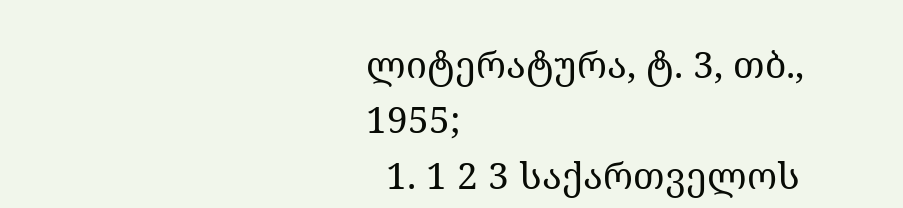ლიტერატურა, ტ. 3, თბ., 1955;
  1. 1 2 3 საქართველოს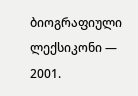ბიოგრაფიული ლექსიკონი — 2001.